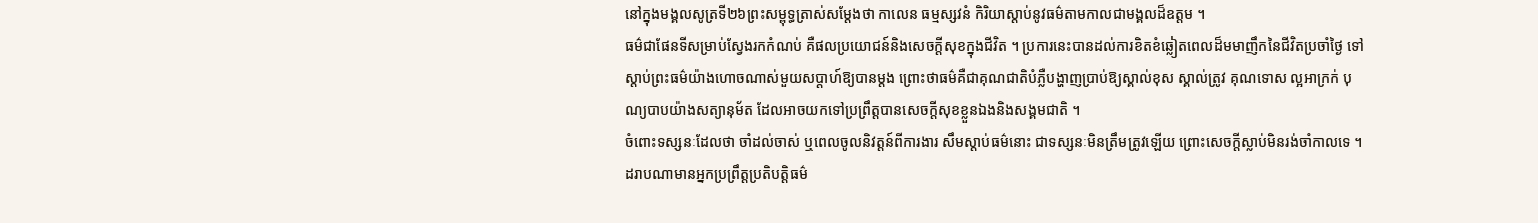នៅក្នុងមង្គលសូត្រទី២៦ព្រះសម្ពុទ្ធត្រាស់សម្តែងថា កាលេន ធម្មស្សវនំ កិរិយាស្តាប់នូវធម៌តាមកាលជាមង្គលដ៏ឧត្តម ។
ធម៌ជាផែនទីសម្រាប់ស្វែងរកកំណប់ គឺផលប្រយោជន៍និងសេចក្តីសុខក្នុងជីវិត ។ ប្រការនេះបានដល់ការខិតខំឆ្លៀតពេលដ៏មមាញឹកនៃជីវិតប្រចាំថ្ងៃ ទៅស្តាប់ព្រះធម៌យ៉ាងហោចណាស់មួយសប្តាហ៍ឱ្យបានម្តង ព្រោះថាធម៌គឺជាគុណជាតិបំភ្លឺបង្ហាញប្រាប់ឱ្យស្គាល់ខុស ស្គាល់ត្រូវ គុណទោស ល្អអាក្រក់ បុណ្យបាបយ៉ាងសត្យានុម័ត ដែលអាចយកទៅប្រព្រឹត្តបានសេចក្តីសុខខ្លួនឯងនិងសង្គមជាតិ ។
ចំពោះទស្សនៈដែលថា ចាំដល់ចាស់ ឬពេលចូលនិវត្តន៍ពីការងារ សឹមស្តាប់ធម៌នោះ ជាទស្សនៈមិនត្រឹមត្រូវឡើយ ព្រោះសេចក្តីស្លាប់មិនរង់ចាំកាលទេ ។
ដរាបណាមានអ្នកប្រព្រឹត្តប្រតិបត្តិធម៌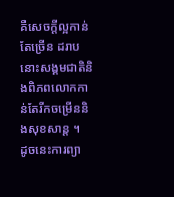គឺសេចក្តីល្អកាន់តែច្រើន ដរាបនោះសង្គមជាតិនិងពិភពលោកកាន់តែរីកចម្រើននិងសុខសាន្ត ។
ដូចនេះការព្យា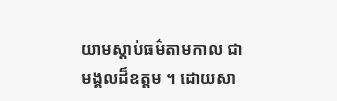យាមស្តាប់ធម៌តាមកាល ជាមង្គលដ៏ឧត្តម ។ ដោយសា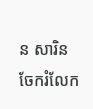ន សារិន
ចែករំលែក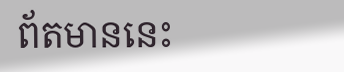ព័តមាននេះ